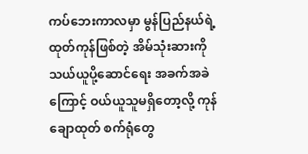ကပ်ဘေးကာလမှာ မွန်ပြည်နယ်ရဲ့ ထုတ်ကုန်ဖြစ်တဲ့ အိမ်သုံးဆားကို သယ်ယူပို့ဆောင်ရေး အခက်အခဲကြောင့် ဝယ်ယူသူမရှိတော့လို့ ကုန်ချောထုတ် စက်ရုံတွေ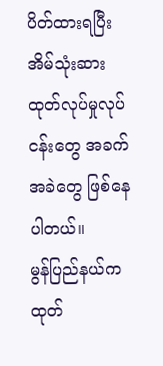ပိတ်ထားရပြီး အိမ်သုံးဆား ထုတ်လုပ်မှုလုပ်ငန်းတွေ အခက်အခဲတွေ ဖြစ်နေပါတယ်။
မွန်ပြည်နယ်က ထုတ်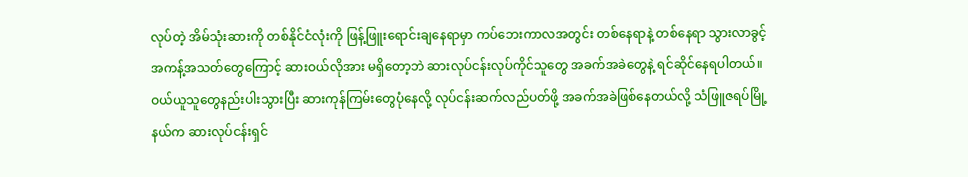လုပ်တဲ့ အိမ်သုံးဆားကို တစ်နိုင်ငံလုံးကို ဖြန့်ဖြူးရောင်းချနေရာမှာ ကပ်ဘေးကာလအတွင်း တစ်နေရာနဲ့ တစ်နေရာ သွားလာခွင့်အကန့်အသတ်တွေကြောင့် ဆားဝယ်လိုအား မရှိတော့ဘဲ ဆားလုပ်ငန်းလုပ်ကိုင်သူတွေ အခက်အခဲတွေနဲ့ ရင်ဆိုင်နေရပါတယ်။
ဝယ်ယူသူတွေနည်းပါးသွားပြီး ဆားကုန်ကြမ်းတွေပုံနေလို့ လုပ်ငန်းဆက်လည်ပတ်ဖို့ အခက်အခဲဖြစ်နေတယ်လို့ သံဖြူဇရပ်မြို့နယ်က ဆားလုပ်ငန်းရှင်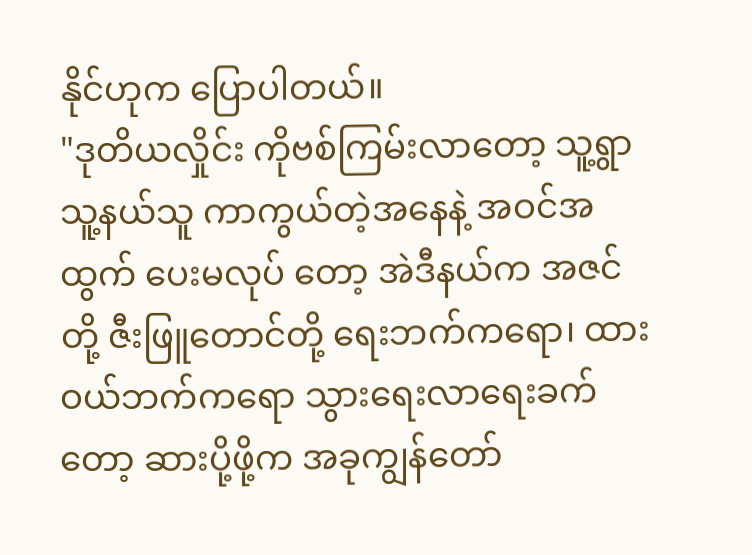နိုင်ဟုက ပြောပါတယ်။
"ဒုတိယလှိုင်း ကိုဗစ်ကြမ်းလာတော့ သူ့ရွာသူ့နယ်သူ ကာကွယ်တဲ့အနေနဲ့ အဝင်အထွက် ပေးမလုပ် တော့ အဲဒီနယ်က အဇင်တို့ ဇီးဖြူတောင်တို့ ရေးဘက်ကရော၊ ထားဝယ်ဘက်ကရော သွားရေးလာရေးခက်တော့ ဆားပို့ဖို့က အခုကျွန်တော်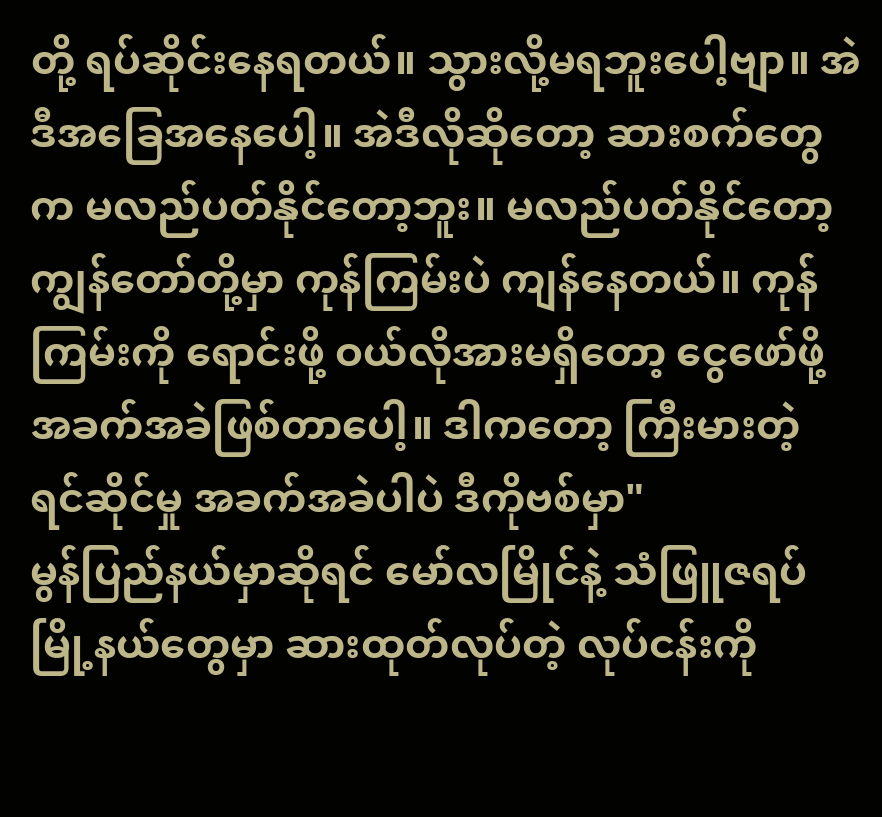တို့ ရပ်ဆိုင်းနေရတယ်။ သွားလို့မရဘူးပေါ့ဗျာ။ အဲဒီအခြေအနေပေါ့။ အဲဒီလိုဆိုတော့ ဆားစက်တွေက မလည်ပတ်နိုင်တော့ဘူး။ မလည်ပတ်နိုင်တော့ ကျွန်တော်တို့မှာ ကုန်ကြမ်းပဲ ကျန်နေတယ်။ ကုန်ကြမ်းကို ရောင်းဖို့ ဝယ်လိုအားမရှိတော့ ငွေဖော်ဖို့ အခက်အခဲဖြစ်တာပေါ့။ ဒါကတော့ ကြီးမားတဲ့ ရင်ဆိုင်မှု အခက်အခဲပါပဲ ဒီကိုဗစ်မှာ"
မွန်ပြည်နယ်မှာဆိုရင် မော်လမြိုင်နဲ့ သံဖြူဇရပ်မြို့နယ်တွေမှာ ဆားထုတ်လုပ်တဲ့ လုပ်ငန်းကို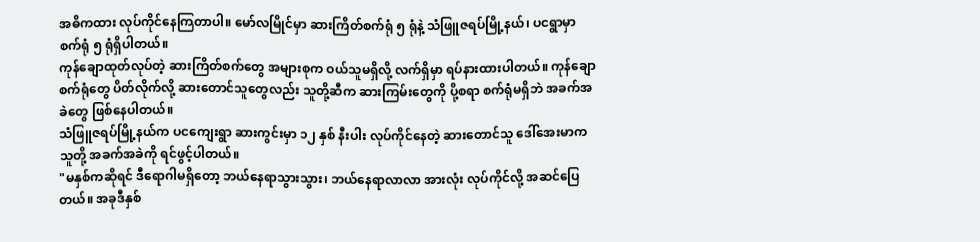အဓိကထား လုပ်ကိုင်နေကြတာပါ။ မော်လမြိုင်မှာ ဆားကြိတ်စက်ရုံ ၅ ရုံနဲ့ သံဖြူဇရပ်မြို့နယ်၊ ပငရွာမှာ စက်ရုံ ၅ ရုံရှိပါတယ်။
ကုန်ချောထုတ်လုပ်တဲ့ ဆားကြိတ်စက်တွေ အများစုက ဝယ်သူမရှိလို့ လက်ရှိမှာ ရပ်နားထားပါတယ်။ ကုန်ချောစက်ရုံတွေ ပိတ်လိုက်လို့ ဆားတောင်သူတွေလည်း သူတို့ဆီက ဆားကြမ်းတွေကို ပို့စရာ စက်ရုံမရှိဘဲ အခက်အခဲတွေ ဖြစ်နေပါတယ်။
သံဖြူဇရပ်မြို့နယ်က ပငကျေးရွာ ဆားကွင်းမှာ ၁၂ နှစ် နီးပါး လုပ်ကိုင်နေတဲ့ ဆားတောင်သူ ဒေါ်အေးမာက သူတို့ အခက်အခဲကို ရင်ဖွင့်ပါတယ်။
"မနှစ်ကဆိုရင် ဒီရောဂါမရှိတော့ ဘယ်နေရာသွားသွား၊ ဘယ်နေရာလာလာ အားလုံး လုပ်ကိုင်လို့ အဆင်ပြေတယ်။ အခုဒီနှစ်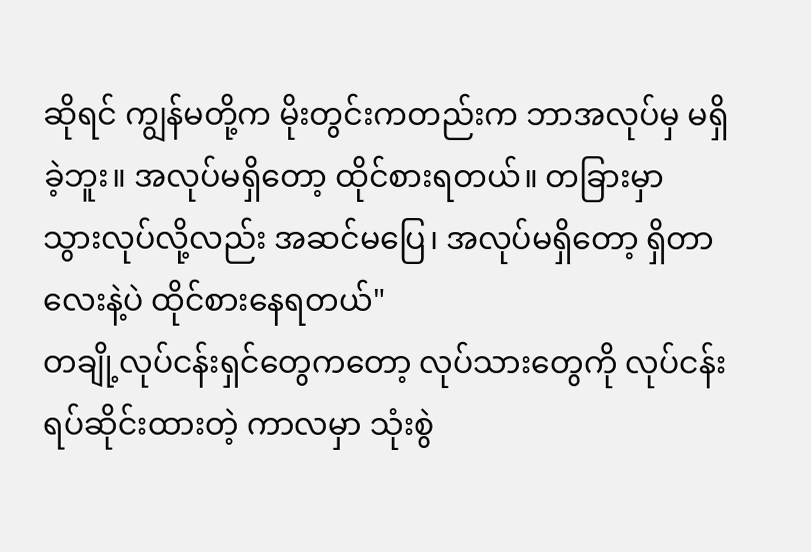ဆိုရင် ကျွန်မတို့က မိုးတွင်းကတည်းက ဘာအလုပ်မှ မရှိခဲ့ဘူး။ အလုပ်မရှိတော့ ထိုင်စားရတယ်။ တခြားမှာ သွားလုပ်လို့လည်း အဆင်မပြေ၊ အလုပ်မရှိတော့ ရှိတာလေးနဲ့ပဲ ထိုင်စားနေရတယ်"
တချို့လုပ်ငန်းရှင်တွေကတော့ လုပ်သားတွေကို လုပ်ငန်းရပ်ဆိုင်းထားတဲ့ ကာလမှာ သုံးစွဲ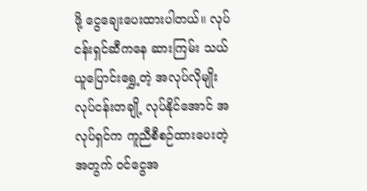ဖို့ ငွေချေးပေးထားပါတယ်။ လုပ်ငန်းရှင်ဆီကနေ ဆားကြမ်း သယ်ယူပြောင်းရွှေ့တဲ့ အလုပ်လိုမျိုး လုပ်ငန်းတချို့ လုပ်နိုင်အောင် အလုပ်ရှင်က ကူညီစီစဉ်ထားပေးတဲ့အတွက် ဝင်ငွေအ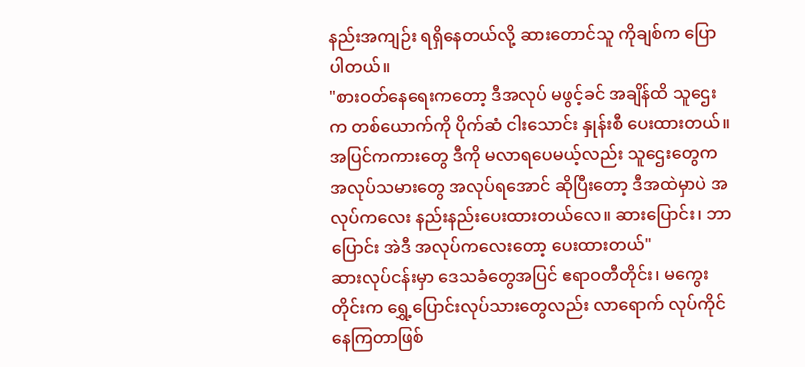နည်းအကျဉ်း ရရှိနေတယ်လို့ ဆားတောင်သူ ကိုချစ်က ပြောပါတယ်။
"စားဝတ်နေရေးကတော့ ဒီအလုပ် မဖွင့်ခင် အချိန်ထိ သူဌေးက တစ်ယောက်ကို ပိုက်ဆံ ငါးသောင်း နှုန်းစီ ပေးထားတယ်။ အပြင်ကကားတွေ ဒီကို မလာရပေမယ့်လည်း သူဌေးတွေက အလုပ်သမားတွေ အလုပ်ရအောင် ဆိုပြီးတော့ ဒီအထဲမှာပဲ အလုပ်ကလေး နည်းနည်းပေးထားတယ်လေ။ ဆားပြောင်း၊ ဘာပြောင်း အဲဒီ အလုပ်ကလေးတော့ ပေးထားတယ်"
ဆားလုပ်ငန်းမှာ ဒေသခံတွေအပြင် ဧရာဝတီတိုင်း၊ မကွေးတိုင်းက ရွှေ့ပြောင်းလုပ်သားတွေလည်း လာရောက် လုပ်ကိုင်နေကြတာဖြစ်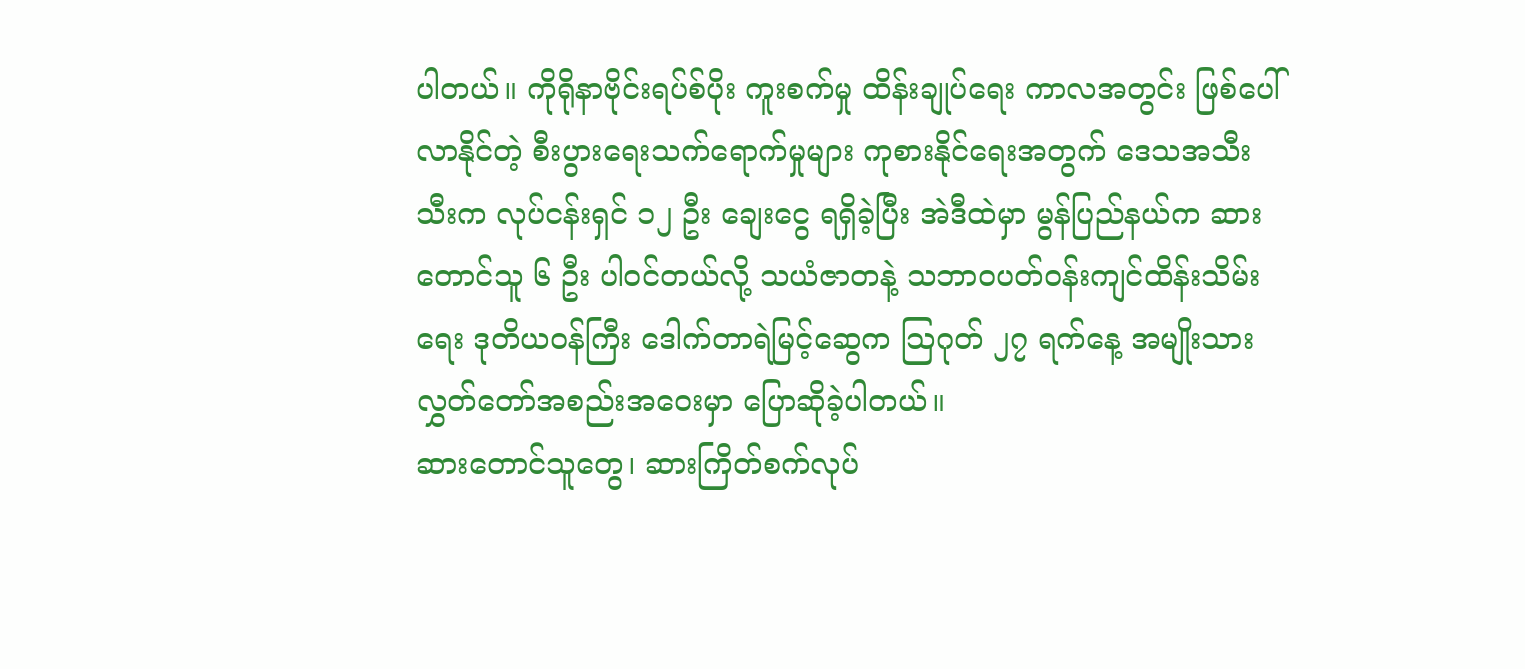ပါတယ်။ ကိုရိုနာဗိုင်းရပ်စ်ပိုး ကူးစက်မှု ထိန်းချုပ်ရေး ကာလအတွင်း ဖြစ်ပေါ်လာနိုင်တဲ့ စီးပွားရေးသက်ရောက်မှုများ ကုစားနိုင်ရေးအတွက် ဒေသအသီးသီးက လုပ်ငန်းရှင် ၁၂ ဦး ချေးငွေ ရရှိခဲ့ပြီး အဲဒီထဲမှာ မွန်ပြည်နယ်က ဆားတောင်သူ ၆ ဦး ပါဝင်တယ်လို့ သယံဇာတနဲ့ သဘာဝပတ်ဝန်းကျင်ထိန်းသိမ်းရေး ဒုတိယဝန်ကြီး ဒေါက်တာရဲမြင့်ဆွေက သြဂုတ် ၂၇ ရက်နေ့ အမျိုးသားလွှတ်တော်အစည်းအဝေးမှာ ပြောဆိုခဲ့ပါတယ်။
ဆားတောင်သူတွေ၊ ဆားကြိတ်စက်လုပ်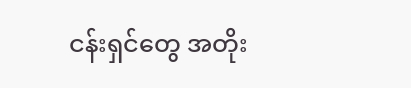ငန်းရှင်တွေ အတိုး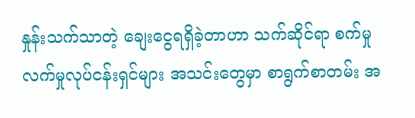နှုန်းသက်သာတဲ့ ချေးငွေရရှိခဲ့တာဟာ သက်ဆိုင်ရာ စက်မှုလက်မှုလုပ်ငန်းရှင်များ အသင်းတွေမှာ စာရွက်စာတမ်း အ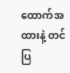ထောက်အထားနဲ့ တင်ပြ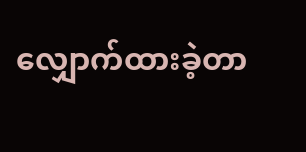လျှောက်ထားခဲ့တာ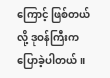ကြောင့် ဖြစ်တယ်လို့ ဒုဝန်ကြီးက ပြောခဲ့ပါတယ်။